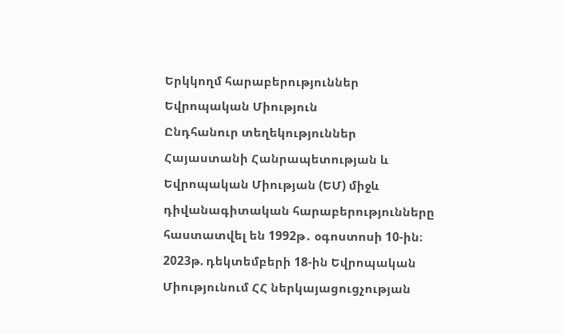Երկկողմ հարաբերություններ
Եվրոպական Միություն
Ընդհանուր տեղեկություններ
Հայաստանի Հանրապետության և Եվրոպական Միության (ԵՄ) միջև դիվանագիտական հարաբերությունները հաստատվել են 1992թ․ օգոստոսի 10-ին։
2023թ. դեկտեմբերի 18-ին Եվրոպական Միությունում ՀՀ ներկայացուցչության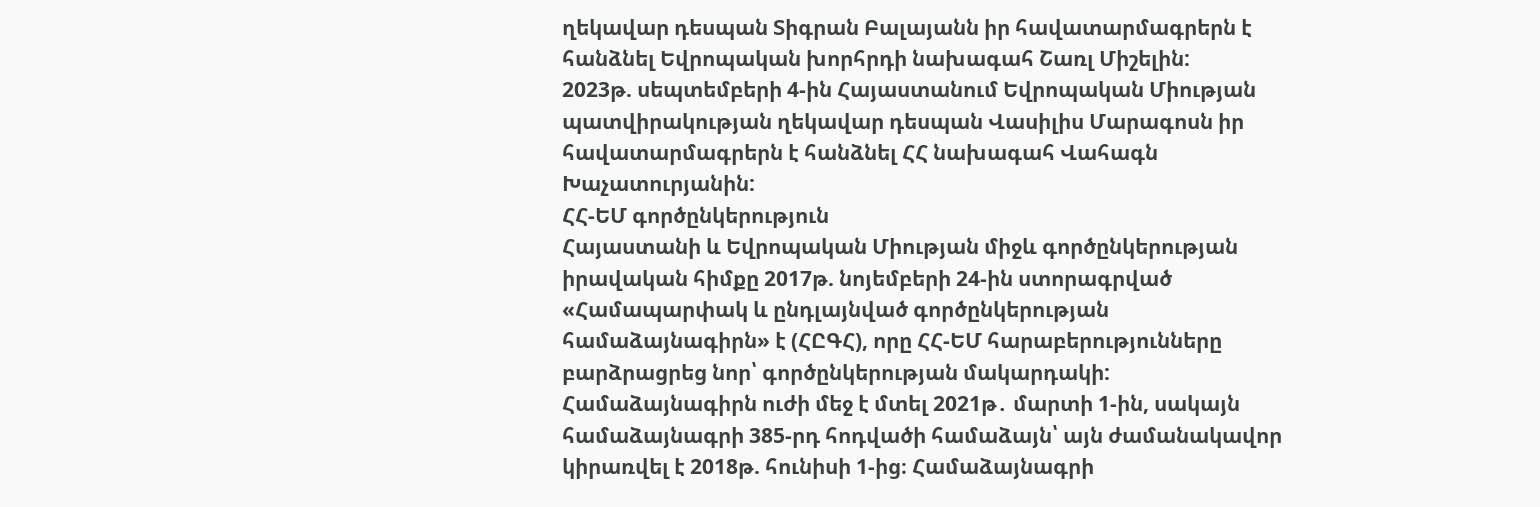ղեկավար դեսպան Տիգրան Բալայանն իր հավատարմագրերն է հանձնել Եվրոպական խորհրդի նախագահ Շառլ Միշելին:
2023թ. սեպտեմբերի 4-ին Հայաստանում Եվրոպական Միության պատվիրակության ղեկավար դեսպան Վասիլիս Մարագոսն իր հավատարմագրերն է հանձնել ՀՀ նախագահ Վահագն Խաչատուրյանին:
ՀՀ-ԵՄ գործընկերություն
Հայաստանի և Եվրոպական Միության միջև գործընկերության իրավական հիմքը 2017թ. նոյեմբերի 24-ին ստորագրված «Համապարփակ և ընդլայնված գործընկերության համաձայնագիրն» է (ՀԸԳՀ), որը ՀՀ-ԵՄ հարաբերությունները բարձրացրեց նոր՝ գործընկերության մակարդակի: Համաձայնագիրն ուժի մեջ է մտել 2021թ․ մարտի 1-ին, սակայն համաձայնագրի 385-րդ հոդվածի համաձայն՝ այն ժամանակավոր կիրառվել է 2018թ. հունիսի 1-ից։ Համաձայնագրի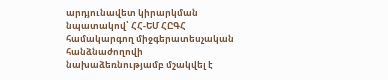արդյունավետ կիրարկման նպատակով՝ ՀՀ-ԵՄ ՀԸԳՀ համակարգող միջգերատեսչական հանձնաժողովի նախաձեռնությամբ մշակվել է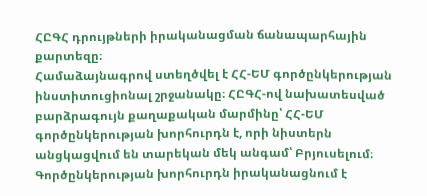ՀԸԳՀ դրույթների իրականացման ճանապարհային քարտեզը։
Համաձայնագրով ստեղծվել է ՀՀ-ԵՄ գործընկերության ինստիտուցիոնալ շրջանակը։ ՀԸԳՀ-ով նախատեսված բարձրագույն քաղաքական մարմինը՝ ՀՀ-ԵՄ գործընկերության խորհուրդն է, որի նիստերն անցկացվում են տարեկան մեկ անգամ՝ Բրյուսելում։ Գործընկերության խորհուրդն իրականացնում է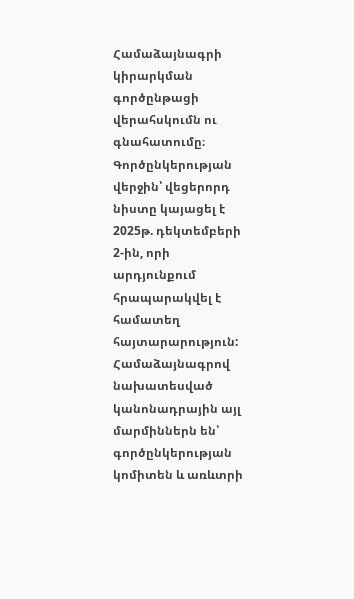Համաձայնագրի կիրարկման գործընթացի վերահսկումն ու գնահատումը։ Գործընկերության վերջին՝ վեցերորդ նիստը կայացել է 2025թ. դեկտեմբերի 2-ին, որի արդյունքում հրապարակվել է համատեղ հայտարարություն: Համաձայնագրով նախատեսված կանոնադրային այլ մարմիններն են՝ գործընկերության կոմիտեն և առևտրի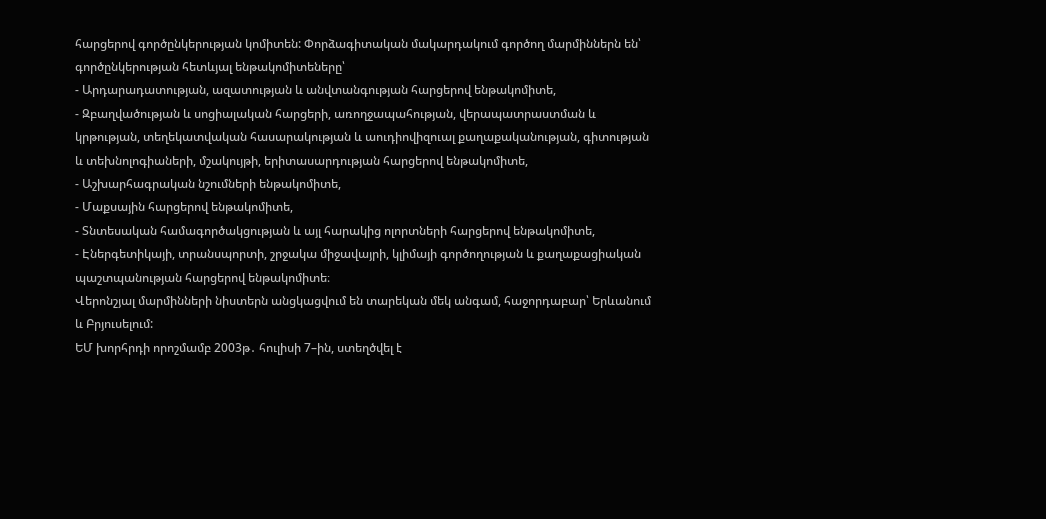հարցերով գործընկերության կոմիտեն: Փորձագիտական մակարդակում գործող մարմիններն են՝ գործընկերության հետևյալ ենթակոմիտեները՝
- Արդարադատության, ազատության և անվտանգության հարցերով ենթակոմիտե,
- Զբաղվածության և սոցիալական հարցերի, առողջապահության, վերապատրաստման և կրթության, տեղեկատվական հասարակության և աուդիովիզուալ քաղաքականության, գիտության և տեխնոլոգիաների, մշակույթի, երիտասարդության հարցերով ենթակոմիտե,
- Աշխարհագրական նշումների ենթակոմիտե,
- Մաքսային հարցերով ենթակոմիտե,
- Տնտեսական համագործակցության և այլ հարակից ոլորտների հարցերով ենթակոմիտե,
- Էներգետիկայի, տրանսպորտի, շրջակա միջավայրի, կլիմայի գործողության և քաղաքացիական պաշտպանության հարցերով ենթակոմիտե։
Վերոնշյալ մարմինների նիստերն անցկացվում են տարեկան մեկ անգամ, հաջորդաբար՝ Երևանում և Բրյուսելում:
ԵՄ խորհրդի որոշմամբ 2003թ․ հուլիսի 7–ին, ստեղծվել է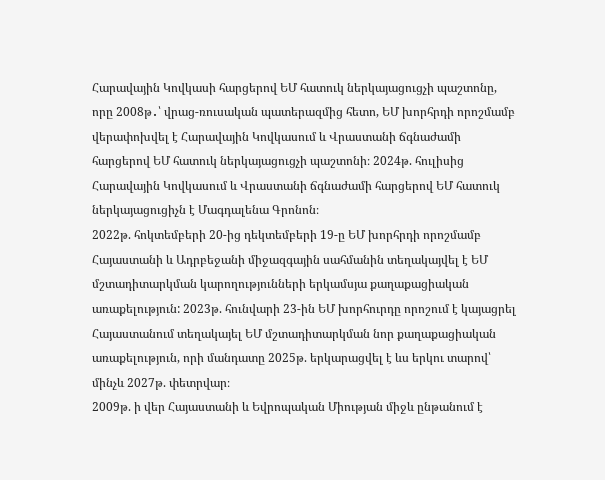Հարավային Կովկասի հարցերով ԵՄ հատուկ ներկայացուցչի պաշտոնը, որը 2008թ․՝ վրաց-ռուսական պատերազմից հետո, ԵՄ խորհրդի որոշմամբ վերափոխվել է Հարավային Կովկասում և Վրաստանի ճգնաժամի հարցերով ԵՄ հատուկ ներկայացուցչի պաշտոնի։ 2024թ. հուլիսից Հարավային Կովկասում և Վրաստանի ճգնաժամի հարցերով ԵՄ հատուկ ներկայացուցիչն է Մագդալենա Գրոնոն։
2022թ. հոկտեմբերի 20-ից դեկտեմբերի 19-ը ԵՄ խորհրդի որոշմամբ Հայաստանի և Ադրբեջանի միջազգային սահմանին տեղակայվել է ԵՄ մշտադիտարկման կարողությունների երկամսյա քաղաքացիական առաքելություն: 2023թ. հունվարի 23-ին ԵՄ խորհուրդը որոշում է կայացրել Հայաստանում տեղակայել ԵՄ մշտադիտարկման նոր քաղաքացիական առաքելություն, որի մանդատը 2025թ. երկարացվել է ևս երկու տարով՝ մինչև 2027թ. փետրվար։
2009թ. ի վեր Հայաստանի և Եվրոպական Միության միջև ընթանում է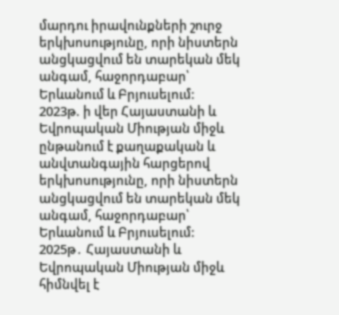մարդու իրավունքների շուրջ երկխոսությունը, որի նիստերն անցկացվում են տարեկան մեկ անգամ, հաջորդաբար՝ Երևանում և Բրյուսելում:
2023թ. ի վեր Հայաստանի և Եվրոպական Միության միջև ընթանում է քաղաքական և անվտանգային հարցերով երկխոսությունը, որի նիստերն անցկացվում են տարեկան մեկ անգամ, հաջորդաբար՝ Երևանում և Բրյուսելում:
2025թ․ Հայաստանի և Եվրոպական Միության միջև հիմնվել է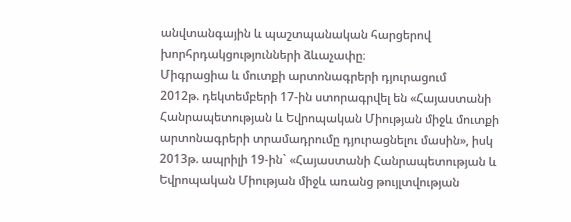անվտանգային և պաշտպանական հարցերով խորհրդակցությունների ձևաչափը։
Միգրացիա և մուտքի արտոնագրերի դյուրացում
2012թ. դեկտեմբերի 17-ին ստորագրվել են «Հայաստանի Հանրապետության և Եվրոպական Միության միջև մուտքի արտոնագրերի տրամադրումը դյուրացնելու մասին», իսկ 2013թ. ապրիլի 19-ին` «Հայաստանի Հանրապետության և Եվրոպական Միության միջև առանց թույլտվության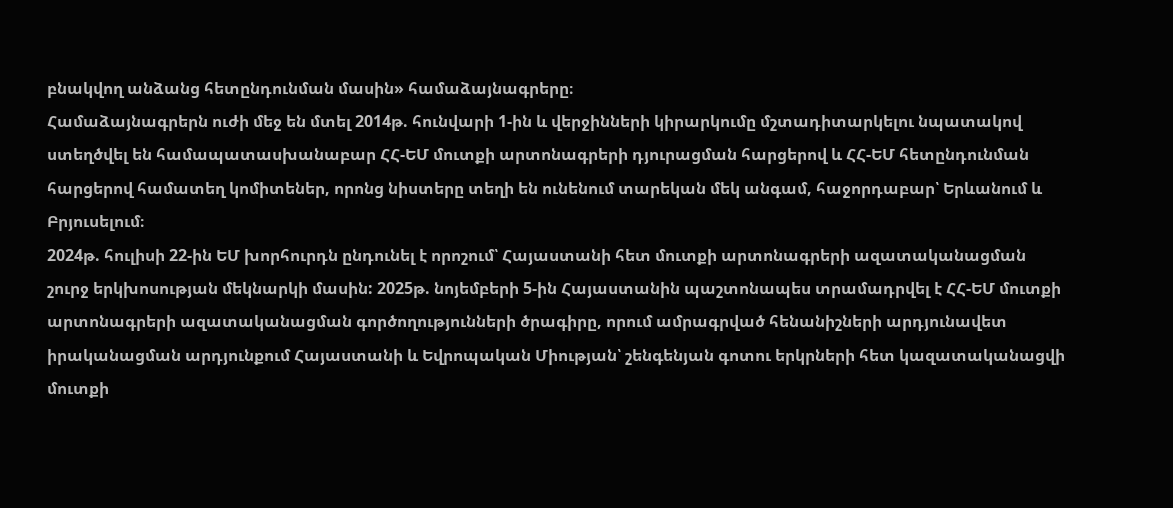բնակվող անձանց հետընդունման մասին» համաձայնագրերը։
Համաձայնագրերն ուժի մեջ են մտել 2014թ. հունվարի 1-ին և վերջինների կիրարկումը մշտադիտարկելու նպատակով ստեղծվել են համապատասխանաբար ՀՀ-ԵՄ մուտքի արտոնագրերի դյուրացման հարցերով և ՀՀ-ԵՄ հետընդունման հարցերով համատեղ կոմիտեներ, որոնց նիստերը տեղի են ունենում տարեկան մեկ անգամ, հաջորդաբար՝ Երևանում և Բրյուսելում։
2024թ. հուլիսի 22-ին ԵՄ խորհուրդն ընդունել է որոշում՝ Հայաստանի հետ մուտքի արտոնագրերի ազատականացման շուրջ երկխոսության մեկնարկի մասին: 2025թ. նոյեմբերի 5-ին Հայաստանին պաշտոնապես տրամադրվել է ՀՀ-ԵՄ մուտքի արտոնագրերի ազատականացման գործողությունների ծրագիրը, որում ամրագրված հենանիշների արդյունավետ իրականացման արդյունքում Հայաստանի և Եվրոպական Միության՝ շենգենյան գոտու երկրների հետ կազատականացվի մուտքի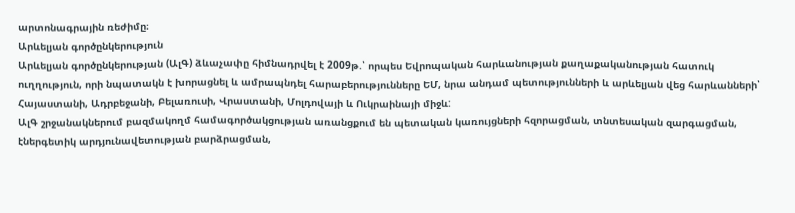արտոնագրային ռեժիմը։
Արևելյան գործընկերություն
Արևելյան գործընկերության (ԱլԳ) ձևաչափը հիմնադրվել է 2009թ.՝ որպես Եվրոպական հարևանության քաղաքականության հատուկ ուղղություն, որի նպատակն է խորացնել և ամրապնդել հարաբերությունները ԵՄ, նրա անդամ պետությունների և արևելյան վեց հարևանների՝ Հայաստանի, Ադրբեջանի, Բելառուսի, Վրաստանի, Մոլդովայի և Ուկրաինայի միջև:
ԱլԳ շրջանակներում բազմակողմ համագործակցության առանցքում են պետական կառույցների հզորացման, տնտեսական զարգացման, էներգետիկ արդյունավետության բարձրացման,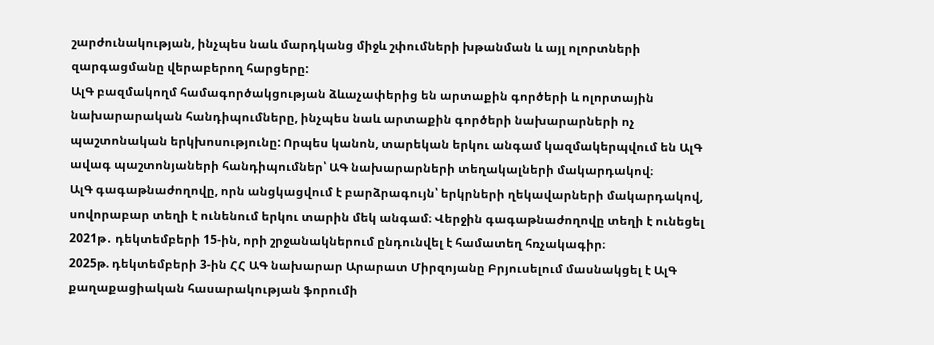շարժունակության, ինչպես նաև մարդկանց միջև շփումների խթանման և այլ ոլորտների զարգացմանը վերաբերող հարցերը:
ԱլԳ բազմակողմ համագործակցության ձևաչափերից են արտաքին գործերի և ոլորտային նախարարական հանդիպումները, ինչպես նաև արտաքին գործերի նախարարների ոչ պաշտոնական երկխոսությունը: Որպես կանոն, տարեկան երկու անգամ կազմակերպվում են ԱլԳ ավագ պաշտոնյաների հանդիպումներ՝ ԱԳ նախարարների տեղակալների մակարդակով։
ԱլԳ գագաթնաժողովը, որն անցկացվում է բարձրագույն՝ երկրների ղեկավարների մակարդակով, սովորաբար տեղի է ունենում երկու տարին մեկ անգամ։ Վերջին գագաթնաժողովը տեղի է ունեցել 2021թ․ դեկտեմբերի 15-ին, որի շրջանակներում ընդունվել է համատեղ հռչակագիր։
2025թ. դեկտեմբերի 3-ին ՀՀ ԱԳ նախարար Արարատ Միրզոյանը Բրյուսելում մասնակցել է ԱլԳ քաղաքացիական հասարակության ֆորումի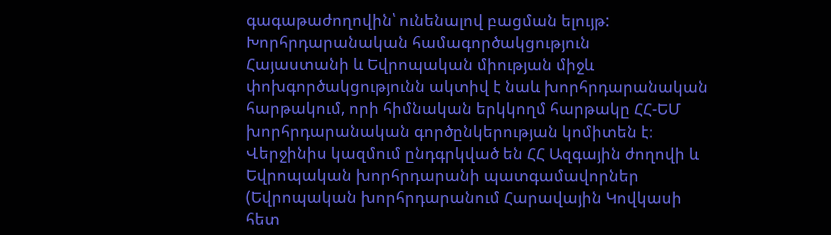գագաթաժողովին՝ ունենալով բացման ելույթ:
Խորհրդարանական համագործակցություն
Հայաստանի և Եվրոպական միության միջև փոխգործակցությունն ակտիվ է նաև խորհրդարանական հարթակում, որի հիմնական երկկողմ հարթակը ՀՀ-ԵՄ խորհրդարանական գործընկերության կոմիտեն է։ Վերջինիս կազմում ընդգրկված են ՀՀ Ազգային ժողովի և Եվրոպական խորհրդարանի պատգամավորներ (Եվրոպական խորհրդարանում Հարավային Կովկասի հետ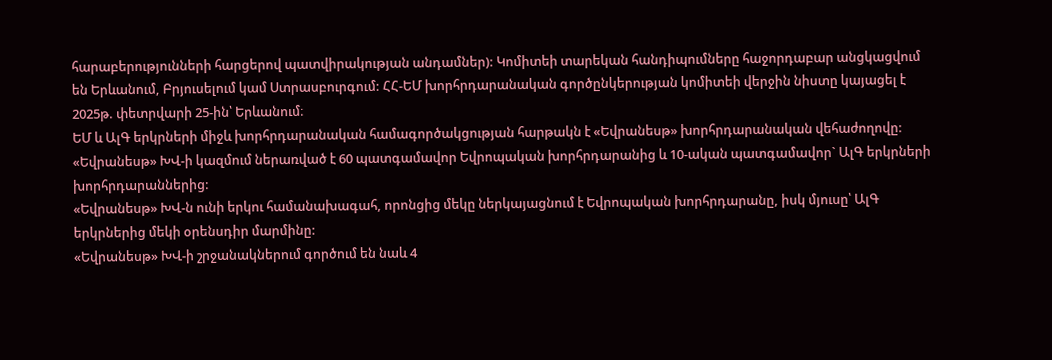հարաբերությունների հարցերով պատվիրակության անդամներ): Կոմիտեի տարեկան հանդիպումները հաջորդաբար անցկացվում են Երևանում, Բրյուսելում կամ Ստրասբուրգում: ՀՀ-ԵՄ խորհրդարանական գործընկերության կոմիտեի վերջին նիստը կայացել է 2025թ. փետրվարի 25-ին՝ Երևանում։
ԵՄ և ԱլԳ երկրների միջև խորհրդարանական համագործակցության հարթակն է «Եվրանեսթ» խորհրդարանական վեհաժողովը: «Եվրանեսթ» ԽՎ-ի կազմում ներառված է 60 պատգամավոր Եվրոպական խորհրդարանից և 10-ական պատգամավոր` ԱլԳ երկրների խորհրդարաններից:
«Եվրանեսթ» ԽՎ-ն ունի երկու համանախագահ, որոնցից մեկը ներկայացնում է Եվրոպական խորհրդարանը, իսկ մյուսը՝ ԱլԳ երկրներից մեկի օրենսդիր մարմինը:
«Եվրանեսթ» ԽՎ-ի շրջանակներում գործում են նաև 4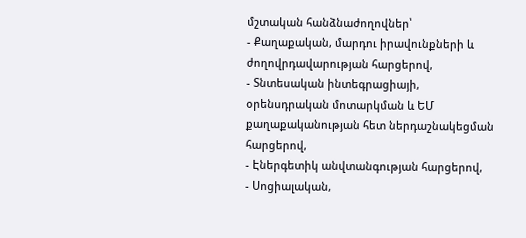մշտական հանձնաժողովներ՝
- Քաղաքական, մարդու իրավունքների և ժողովրդավարության հարցերով,
- Տնտեսական ինտեգրացիայի, օրենսդրական մոտարկման և ԵՄ քաղաքականության հետ ներդաշնակեցման հարցերով,
- Էներգետիկ անվտանգության հարցերով,
- Սոցիալական,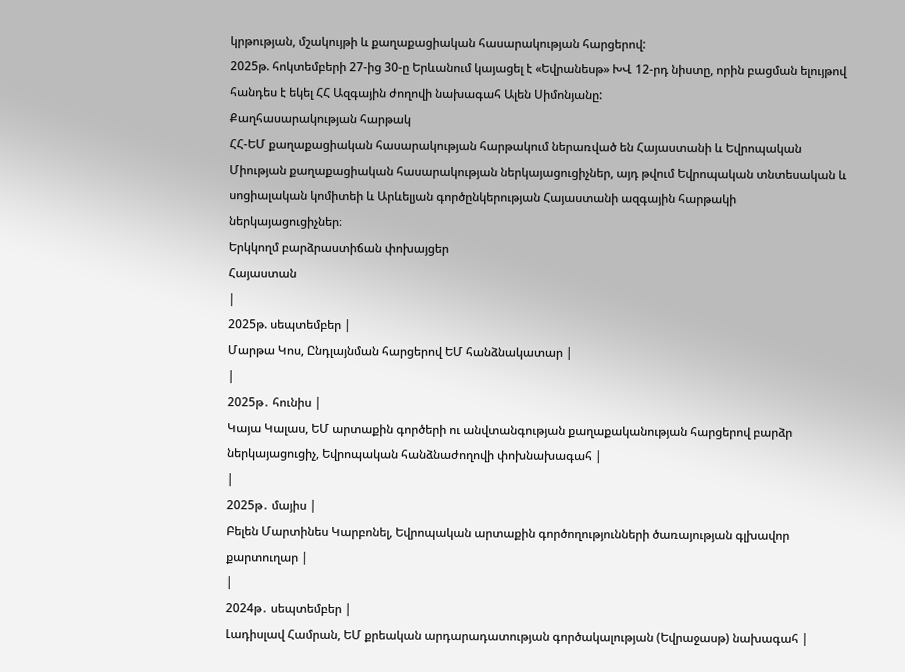կրթության, մշակույթի և քաղաքացիական հասարակության հարցերով:
2025թ. հոկտեմբերի 27-ից 30-ը Երևանում կայացել է «Եվրանեսթ» ԽՎ 12-րդ նիստը, որին բացման ելույթով հանդես է եկել ՀՀ Ազգային ժողովի նախագահ Ալեն Սիմոնյանը:
Քաղհասարակության հարթակ
ՀՀ-ԵՄ քաղաքացիական հասարակության հարթակում ներառված են Հայաստանի և Եվրոպական Միության քաղաքացիական հասարակության ներկայացուցիչներ, այդ թվում Եվրոպական տնտեսական և սոցիալական կոմիտեի և Արևելյան գործընկերության Հայաստանի ազգային հարթակի ներկայացուցիչներ։
Երկկողմ բարձրաստիճան փոխայցեր
Հայաստան
|
2025թ. սեպտեմբեր |
Մարթա Կոս, Ընդլայնման հարցերով ԵՄ հանձնակատար |
|
2025թ․ հունիս |
Կայա Կալաս, ԵՄ արտաքին գործերի ու անվտանգության քաղաքականության հարցերով բարձր ներկայացուցիչ, Եվրոպական հանձնաժողովի փոխնախագահ |
|
2025թ․ մայիս |
Բելեն Մարտինես Կարբոնել, Եվրոպական արտաքին գործողությունների ծառայության գլխավոր քարտուղար |
|
2024թ․ սեպտեմբեր |
Լադիսլավ Համրան, ԵՄ քրեական արդարադատության գործակալության (Եվրաջասթ) նախագահ |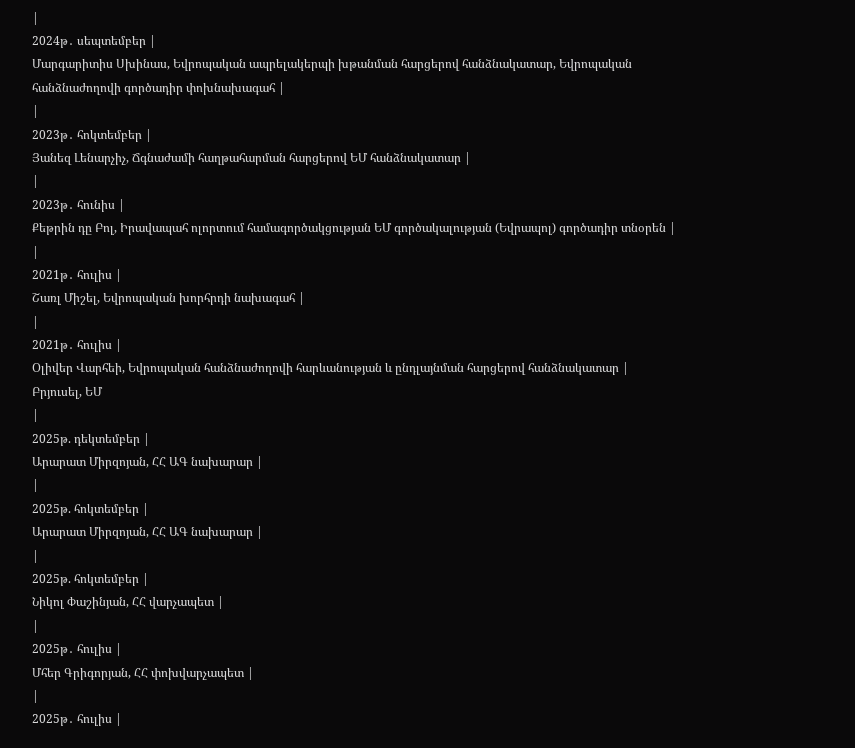|
2024թ․ սեպտեմբեր |
Մարգարիտիս Սխինաս, Եվրոպական ապրելակերպի խթանման հարցերով հանձնակատար, Եվրոպական հանձնաժողովի գործադիր փոխնախագահ |
|
2023թ․ հոկտեմբեր |
Յանեզ Լենարչիչ, Ճգնաժամի հաղթահարման հարցերով ԵՄ հանձնակատար |
|
2023թ․ հունիս |
Քեթրին դը Բոլ, Իրավապահ ոլորտում համագործակցության ԵՄ գործակալության (Եվրապոլ) գործադիր տնօրեն |
|
2021թ․ հուլիս |
Շառլ Միշել, Եվրոպական խորհրդի նախագահ |
|
2021թ․ հուլիս |
Օլիվեր Վարհեի, Եվրոպական հանձնաժողովի հարևանության և ընդլայնման հարցերով հանձնակատար |
Բրյուսել, ԵՄ
|
2025թ. դեկտեմբեր |
Արարատ Միրզոյան, ՀՀ ԱԳ նախարար |
|
2025թ. հոկտեմբեր |
Արարատ Միրզոյան, ՀՀ ԱԳ նախարար |
|
2025թ. հոկտեմբեր |
Նիկոլ Փաշինյան, ՀՀ վարչապետ |
|
2025թ․ հուլիս |
Մհեր Գրիգորյան, ՀՀ փոխվարչապետ |
|
2025թ․ հուլիս |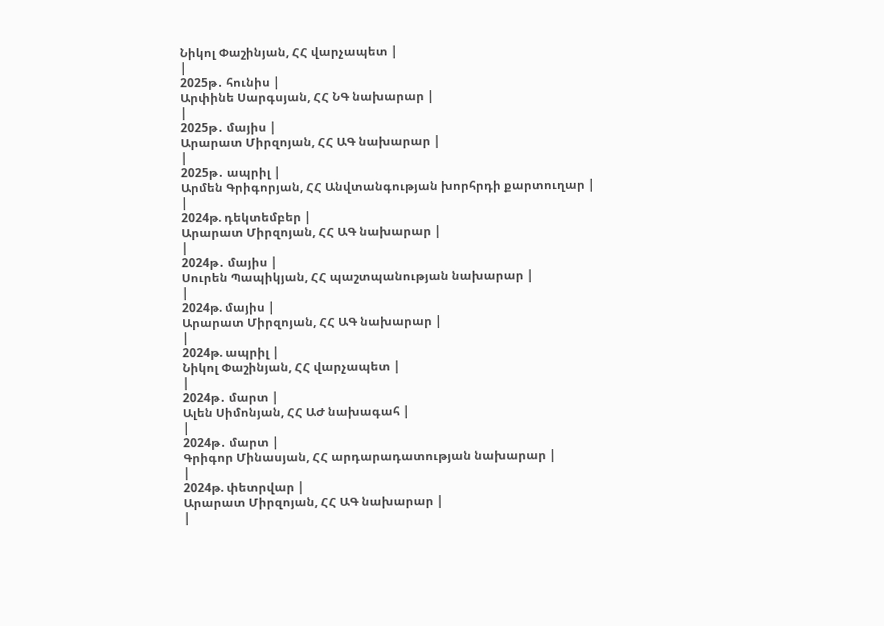Նիկոլ Փաշինյան, ՀՀ վարչապետ |
|
2025թ․ հունիս |
Արփինե Սարգսյան, ՀՀ ՆԳ նախարար |
|
2025թ․ մայիս |
Արարատ Միրզոյան, ՀՀ ԱԳ նախարար |
|
2025թ․ ապրիլ |
Արմեն Գրիգորյան, ՀՀ Անվտանգության խորհրդի քարտուղար |
|
2024թ. դեկտեմբեր |
Արարատ Միրզոյան, ՀՀ ԱԳ նախարար |
|
2024թ․ մայիս |
Սուրեն Պապիկյան, ՀՀ պաշտպանության նախարար |
|
2024թ. մայիս |
Արարատ Միրզոյան, ՀՀ ԱԳ նախարար |
|
2024թ. ապրիլ |
Նիկոլ Փաշինյան, ՀՀ վարչապետ |
|
2024թ․ մարտ |
Ալեն Սիմոնյան, ՀՀ ԱԺ նախագահ |
|
2024թ․ մարտ |
Գրիգոր Մինասյան, ՀՀ արդարադատության նախարար |
|
2024թ. փետրվար |
Արարատ Միրզոյան, ՀՀ ԱԳ նախարար |
|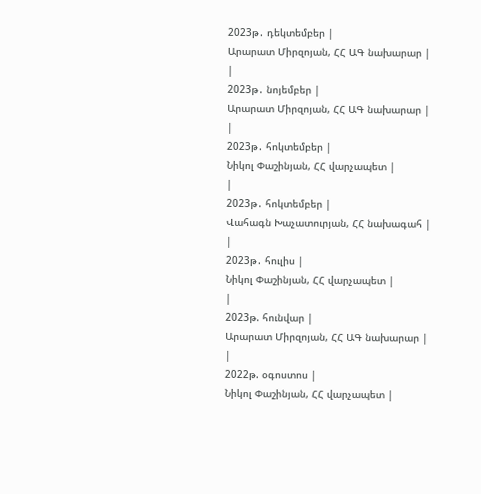2023թ․ դեկտեմբեր |
Արարատ Միրզոյան, ՀՀ ԱԳ նախարար |
|
2023թ․ նոյեմբեր |
Արարատ Միրզոյան, ՀՀ ԱԳ նախարար |
|
2023թ․ հոկտեմբեր |
Նիկոլ Փաշինյան, ՀՀ վարչապետ |
|
2023թ․ հոկտեմբեր |
Վահագն Խաչատուրյան, ՀՀ նախագահ |
|
2023թ․ հուլիս |
Նիկոլ Փաշինյան, ՀՀ վարչապետ |
|
2023թ. հունվար |
Արարատ Միրզոյան, ՀՀ ԱԳ նախարար |
|
2022թ. օգոստոս |
Նիկոլ Փաշինյան, ՀՀ վարչապետ |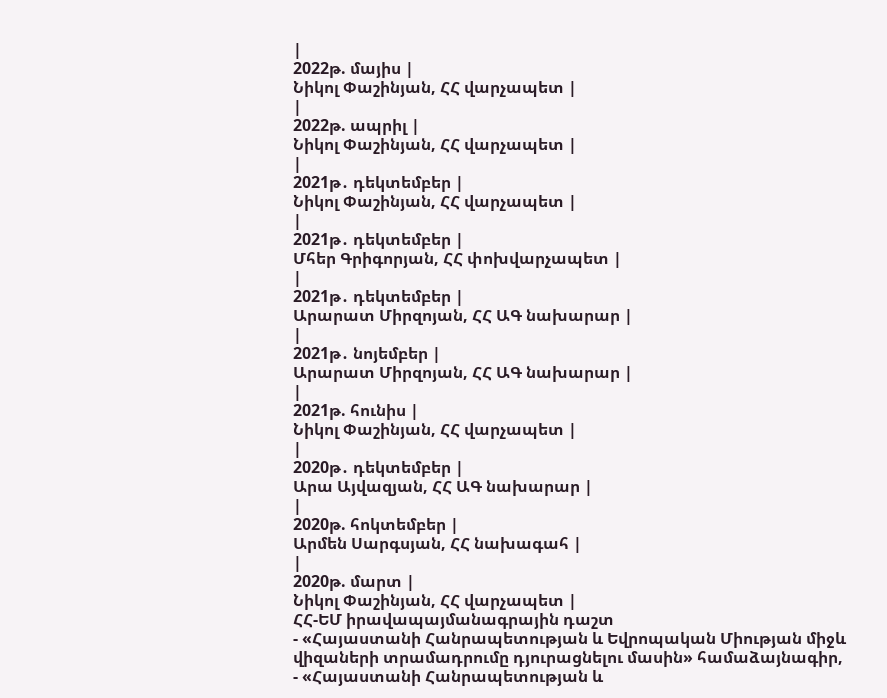|
2022թ. մայիս |
Նիկոլ Փաշինյան, ՀՀ վարչապետ |
|
2022թ. ապրիլ |
Նիկոլ Փաշինյան, ՀՀ վարչապետ |
|
2021թ․ դեկտեմբեր |
Նիկոլ Փաշինյան, ՀՀ վարչապետ |
|
2021թ․ դեկտեմբեր |
Մհեր Գրիգորյան, ՀՀ փոխվարչապետ |
|
2021թ․ դեկտեմբեր |
Արարատ Միրզոյան, ՀՀ ԱԳ նախարար |
|
2021թ․ նոյեմբեր |
Արարատ Միրզոյան, ՀՀ ԱԳ նախարար |
|
2021թ. հունիս |
Նիկոլ Փաշինյան, ՀՀ վարչապետ |
|
2020թ․ դեկտեմբեր |
Արա Այվազյան, ՀՀ ԱԳ նախարար |
|
2020թ. հոկտեմբեր |
Արմեն Սարգսյան, ՀՀ նախագահ |
|
2020թ. մարտ |
Նիկոլ Փաշինյան, ՀՀ վարչապետ |
ՀՀ-ԵՄ իրավապայմանագրային դաշտ
- «Հայաստանի Հանրապետության և Եվրոպական Միության միջև վիզաների տրամադրումը դյուրացնելու մասին» համաձայնագիր,
- «Հայաստանի Հանրապետության և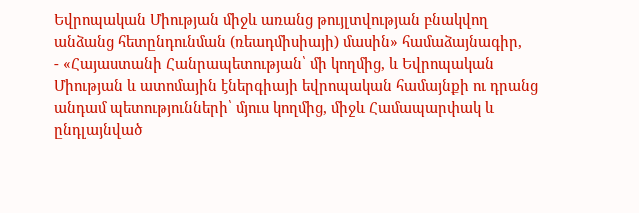Եվրոպական Միության միջև առանց թույլտվության բնակվող անձանց հետընդունման (ռեադմիսիայի) մասին» համաձայնագիր,
- «Հայաստանի Հանրապետության՝ մի կողմից, և Եվրոպական Միության և ատոմային էներգիայի եվրոպական համայնքի ու դրանց անդամ պետությունների՝ մյուս կողմից, միջև Համապարփակ և ընդլայնված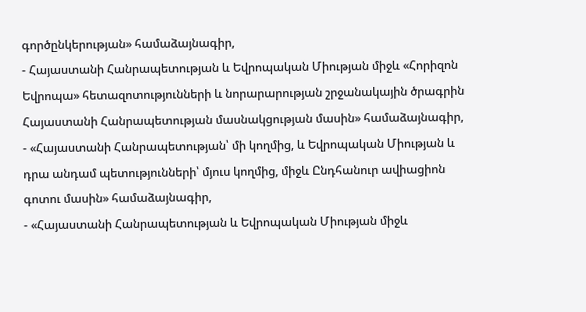գործընկերության» համաձայնագիր,
- Հայաստանի Հանրապետության և Եվրոպական Միության միջև «Հորիզոն Եվրոպա» հետազոտությունների և նորարարության շրջանակային ծրագրին Հայաստանի Հանրապետության մասնակցության մասին» համաձայնագիր,
- «Հայաստանի Հանրապետության՝ մի կողմից, և Եվրոպական Միության և դրա անդամ պետությունների՝ մյուս կողմից, միջև Ընդհանուր ավիացիոն գոտու մասին» համաձայնագիր,
- «Հայաստանի Հանրապետության և Եվրոպական Միության միջև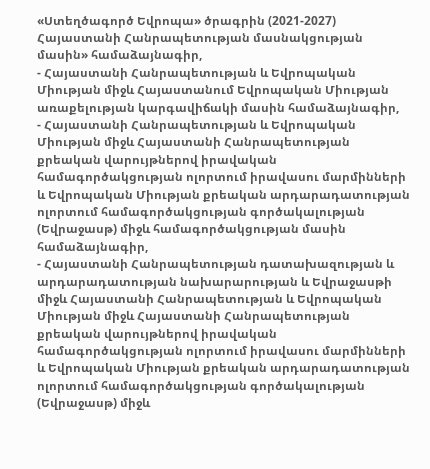«Ստեղծագործ Եվրոպա» ծրագրին (2021-2027) Հայաստանի Հանրապետության մասնակցության մասին» համաձայնագիր,
- Հայաստանի Հանրապետության և Եվրոպական Միության միջև Հայաստանում Եվրոպական Միության առաքելության կարգավիճակի մասին համաձայնագիր,
- Հայաստանի Հանրապետության և Եվրոպական Միության միջև Հայաստանի Հանրապետության քրեական վարույթներով իրավական համագործակցության ոլորտում իրավասու մարմինների և Եվրոպական Միության քրեական արդարադատության ոլորտում համագործակցության գործակալության (Եվրաջասթ) միջև համագործակցության մասին համաձայնագիր,
- Հայաստանի Հանրապետության դատախազության և արդարադատության նախարարության և Եվրաջասթի միջև Հայաստանի Հանրապետության և Եվրոպական Միության միջև Հայաստանի Հանրապետության քրեական վարույթներով իրավական համագործակցության ոլորտում իրավասու մարմինների և Եվրոպական Միության քրեական արդարադատության ոլորտում համագործակցության գործակալության (Եվրաջասթ) միջև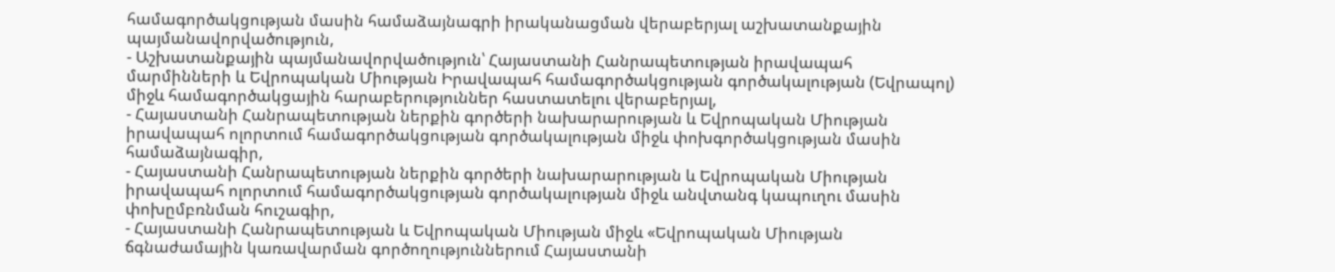համագործակցության մասին համաձայնագրի իրականացման վերաբերյալ աշխատանքային պայմանավորվածություն,
- Աշխատանքային պայմանավորվածություն՝ Հայաստանի Հանրապետության իրավապահ մարմինների և Եվրոպական Միության Իրավապահ համագործակցության գործակալության (Եվրապոլ) միջև համագործակցային հարաբերություններ հաստատելու վերաբերյալ,
- Հայաստանի Հանրապետության ներքին գործերի նախարարության և Եվրոպական Միության իրավապահ ոլորտում համագործակցության գործակալության միջև փոխգործակցության մասին համաձայնագիր,
- Հայաստանի Հանրապետության ներքին գործերի նախարարության և Եվրոպական Միության իրավապահ ոլորտում համագործակցության գործակալության միջև անվտանգ կապուղու մասին փոխըմբռնման հուշագիր,
- Հայաստանի Հանրապետության և Եվրոպական Միության միջև «Եվրոպական Միության ճգնաժամային կառավարման գործողություններում Հայաստանի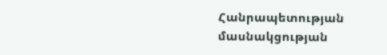Հանրապետության մասնակցության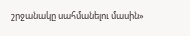շրջանակը սահմանելու մասին»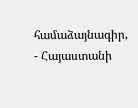համաձայնագիր,
- Հայաստանի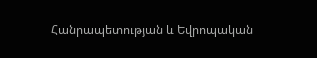Հանրապետության և Եվրոպական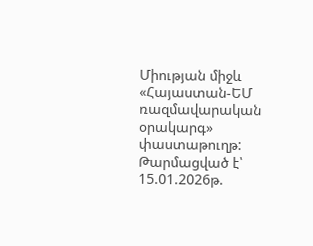Միության միջև «Հայաստան-ԵՄ ռազմավարական օրակարգ» փաստաթուղթ:
Թարմացված է՝ 15.01.2026թ.